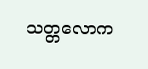သတ္တလောက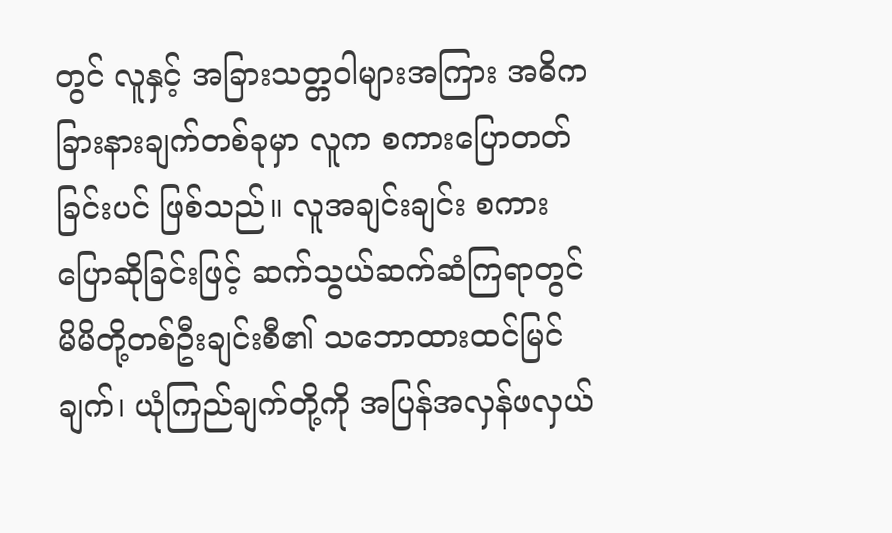တွင် လူနှင့် အခြားသတ္တဝါများအကြား အဓိကခြားနားချက်တစ်ခုမှာ လူက စကားပြောတတ်ခြင်းပင် ဖြစ်သည်။ လူအချင်းချင်း စကားပြောဆိုခြင်းဖြင့် ဆက်သွယ်ဆက်ဆံကြရာတွင် မိမိတို့တစ်ဦးချင်းစီ၏ သဘောထားထင်မြင်ချက်၊ ယုံကြည်ချက်တို့ကို အပြန်အလှန်ဖလှယ်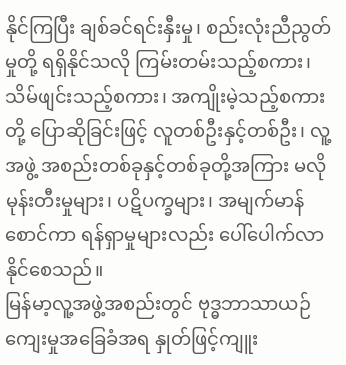နိုင်ကြပြီး ချစ်ခင်ရင်းနှီးမှု၊ စည်းလုံးညီညွတ်မှုတို့ ရရှိနိုင်သလို ကြမ်းတမ်းသည့်စကား၊ သိမ်ဖျင်းသည့်စကား၊ အကျိုးမဲ့သည့်စကားတို့ ပြောဆိုခြင်းဖြင့် လူတစ်ဦးနှင့်တစ်ဦး၊ လူ့အဖွဲ့ အစည်းတစ်ခုနှင့်တစ်ခုတို့အကြား မလိုမုန်းတီးမှုများ၊ ပဋိပက္ခများ၊ အမျက်မာန်စောင်ကာ ရန်ရှာမှုများလည်း ပေါ်ပေါက်လာနိုင်စေသည်။
မြန်မာ့လူ့အဖွဲ့အစည်းတွင် ဗုဒ္ဓဘာသာယဉ်ကျေးမှုအခြေခံအရ နှုတ်ဖြင့်ကျူး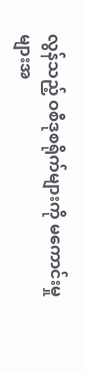လွန်သည့် ဝစီဒုစရိုက်များကို မကောင်းမှုများအ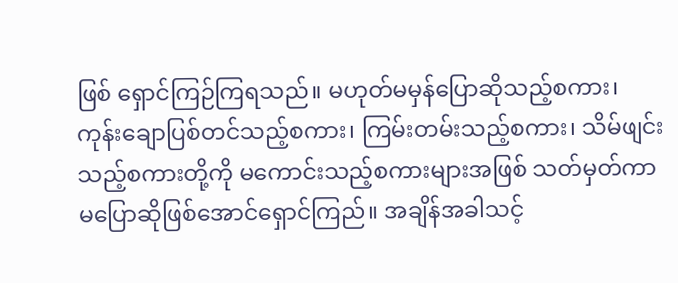ဖြစ် ရှောင်ကြဉ်ကြရသည်။ မဟုတ်မမှန်ပြောဆိုသည့်စကား၊ ကုန်းချောပြစ်တင်သည့်စကား၊ ကြမ်းတမ်းသည့်စကား၊ သိမ်ဖျင်းသည့်စကားတို့ကို မကောင်းသည့်စကားများအဖြစ် သတ်မှတ်ကာ မပြောဆိုဖြစ်အောင်ရှောင်ကြည်။ အချိန်အခါသင့်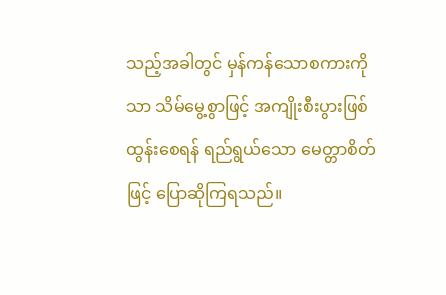သည့်အခါတွင် မှန်ကန်သောစကားကိုသာ သိမ်မွေ့စွာဖြင့် အကျိုးစီးပွားဖြစ်ထွန်းစေရန် ရည်ရွယ်သော မေတ္တာစိတ်ဖြင့် ပြောဆိုကြရသည်။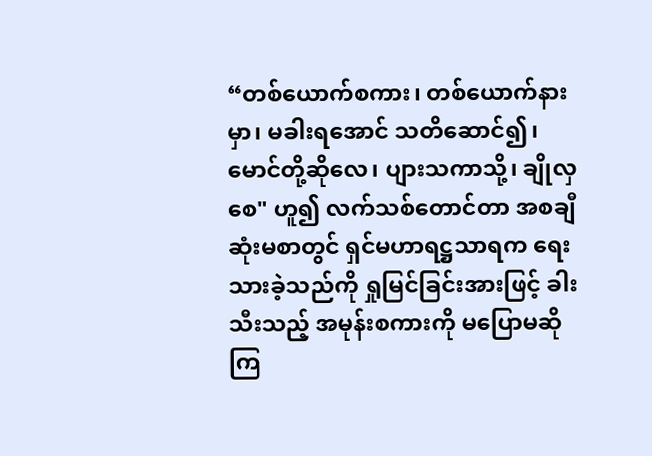“တစ်ယောက်စကား၊ တစ်ယောက်နားမှာ၊ မခါးရအောင် သတိဆောင်၍၊ မောင်တို့ဆိုလေ၊ ပျားသကာသို့၊ ချိုလှစေ" ဟူ၍ လက်သစ်တောင်တာ အစချီဆုံးမစာတွင် ရှင်မဟာရဋ္ဌသာရက ရေးသားခဲ့သည်ကို ရှုမြင်ခြင်းအားဖြင့် ခါးသီးသည့် အမုန်းစကားကို မပြောမဆိုကြ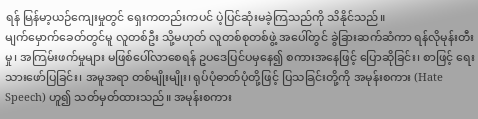ရန် မြန်မာ့ယဉ်ကျေးမှုတွင် ရှေးကတည်းကပင် ပဲ့ပြင်ဆုံးမခဲ့ကြသည်ကို သိနိုင်သည်။
မျက်မှောက်ခေတ်တွင်မူ လူတစ်ဦး သို့မဟုတ် လူတစ်စုတစ်ဖွဲ့ အပေါ်တွင် ခွဲခြားဆက်ဆံကာ ရန်လိုမုန်းတီးမှု၊ အကြမ်းဖက်မှုများ မဖြစ်ပေါ်လာစေရန် ဥပဒေပြင်ပမှနေ၍ စကားအနေဖြင့် ပြောဆိုခြင်း၊ စာဖြင့် ရေးသားဖော်ပြခြင်း၊ အမူအရာ တစ်မျိုးမျိုး၊ ရုပ်ပုံဓာတ်ပုံတို့ဖြင့် ပြသခြင်းတို့ကို အမုန်းစကား (Hate Speech) ဟူ၍ သတ်မှတ်ထားသည်။ အမုန်းစကား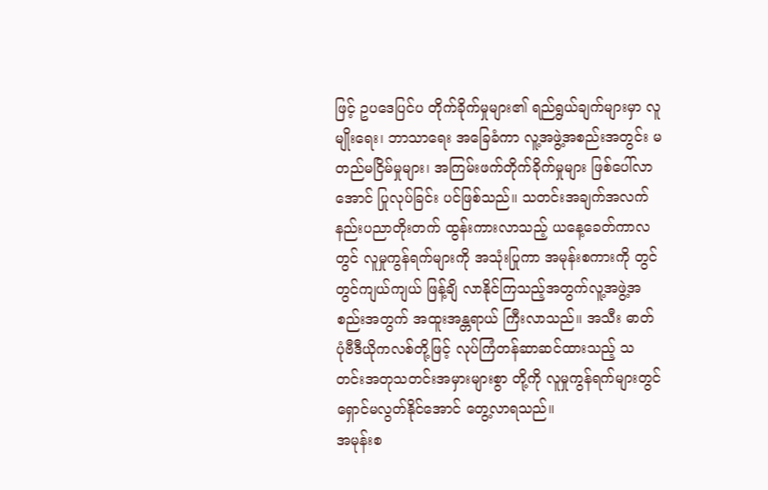ဖြင့် ဥပဒေပြင်ပ တိုက်ခိုက်မှုများ၏ ရည်ရွယ်ချက်များမှာ လူမျိုးရေး၊ ဘာသာရေး အခြေခံကာ လူ့အဖွဲ့အစည်းအတွင်း မတည်မငြိမ်မှုများ၊ အကြမ်းဖက်တိုက်ခိုက်မှုများ ဖြစ်ပေါ်လာအောင် ပြုလုပ်ခြင်း ပင်ဖြစ်သည်။ သတင်းအချက်အလက် နည်းပညာတိုးတက် ထွန်းကားလာသည့် ယနေ့ခေတ်ကာလတွင် လူမှုကွန်ရက်များကို အသုံးပြုကာ အမုန်းစကားကို တွင်တွင်ကျယ်ကျယ် ဖြန့်ချိ လာနိုင်ကြသည့်အတွက်လူ့အဖွဲ့အစည်းအတွက် အထူးအန္တရာယ် ကြီးလာသည်။ အသီး ဓာတ်ပုံဗီဒီယိုကလစ်တို့ဖြင့် လုပ်ကြံတန်ဆာဆင်ထားသည့် သတင်းအတုသတင်းအမှားများစွာ တို့ကို လူမှုကွန်ရက်များတွင် ရှောင်မလွတ်နိုင်အောင် တွေ့လာရသည်။
အမုန်းစ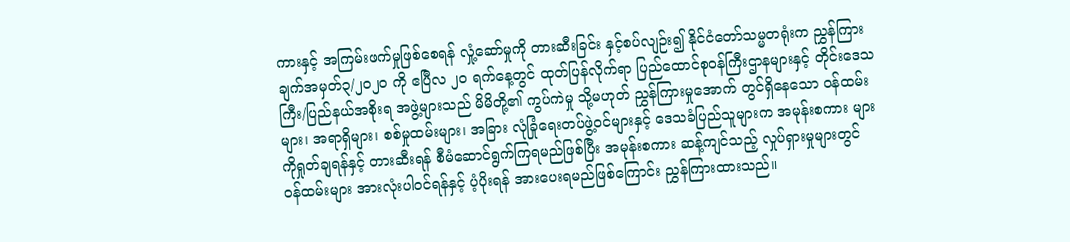ကားနှင့် အကြမ်းဖက်မှုဖြစ်စေရန် လှုံ့ဆော်မှုကို တားဆီးခြင်း နှင့်စပ်လျဉ်း၍ နိုင်ငံတော်သမ္မတရုံးက ညွှန်ကြား ချက်အမှတ်၃/၂ဝ၂ဝ ကို ဧပြီလ ၂၀ ရက်နေ့တွင် ထုတ်ပြန်လိုက်ရာ ပြည်ထောင်စုဝန်ကြီးဌာနများနှင့် တိုင်းဒေသကြီး/ပြည်နယ်အစိုးရ အဖွဲ့များသည် မိမိတို့၏ ကွပ်ကဲမှု သို့မဟုတ် ညွှန်ကြားမှုအောက် တွင်ရှိနေသော ဝန်ထမ်းများ၊ အရာရှိများ၊ စစ်မှုထမ်းများ၊ အခြား လုံခြုံရေးတပ်ဖွဲ့ဝင်များနှင့် ဒေသခံပြည်သူများက အမုန်းစကား များကိုရှုတ်ချရန်နှင့် တားဆီးရန် စီမံဆောင်ရွက်ကြရမည်ဖြစ်ပြီး အမုန်းစကား ဆန့်ကျင်သည့် လှုပ်ရှားမှုများတွင် ဝန်ထမ်းများ အားလုံးပါဝင်ရန်နှင့် ပံ့ပိုးရန် အားပေးရမည်ဖြစ်ကြောင်း ညွှန်ကြားထားသည်။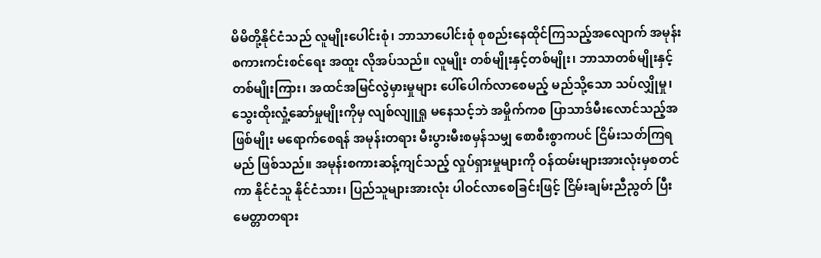မိမိတို့နိုင်ငံသည် လူမျိုးပေါင်းစုံ၊ ဘာသာပေါင်းစုံ စုစည်းနေထိုင်ကြသည့်အလျောက် အမုန်းစကားကင်းစင်ရေး အထူး လိုအပ်သည်။ လူမျိုး တစ်မျိုးနှင့်တစ်မျိုး၊ ဘာသာတစ်မျိုးနှင့် တစ်မျိုးကြား၊ အထင်အမြင်လွဲမှားမှုများ ပေါ်ပေါက်လာစေမည့် မည်သို့သော သပ်လျှိုမှု၊ သွေးထိုးလှုံ့ဆော်မှုမျိုးကိုမှ လျစ်လျူရှု မနေသင့်ဘဲ အမှိုက်ကစ ပြာသာဒ်မီးလောင်သည့်အဖြစ်မျိုး မရောက်စေရန် အမုန်းတရား မီးပွားမီးစမှန်သမျှ စောစီးစွာကပင် ငြိမ်းသတ်ကြရမည် ဖြစ်သည်။ အမုန်းစကားဆန့်ကျင်သည့် လှုပ်ရှားမှုများကို ဝန်ထမ်းများအားလုံးမှစတင်ကာ နိုင်ငံသူ နိုင်ငံသား၊ ပြည်သူများအားလုံး ပါဝင်လာစေခြင်းဖြင့် ငြိမ်းချမ်းညီညွတ် ပြီး မေတ္တာတရား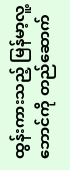ထွန်းကားသည့် မြန်မာ့လူ့ဘောင်ကို တည်ဆောက်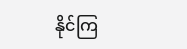နိုင်ကြ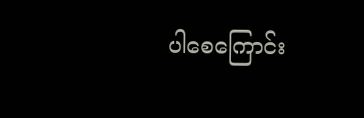ပါစေကြောင်း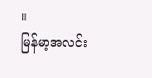။
မြန်မာ့အလင်း